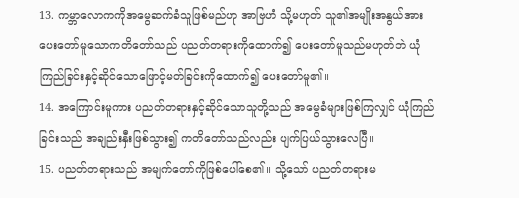13. ကမ္ဘာလောကကိုအမွေဆက်ခံသူဖြစ်မည်ဟု အာဗြဟံ သို့မဟုတ် သူ၏အမျိုးအနွယ်အား ပေးတော်မူသောကတိတော်သည် ပညတ်တရားကိုထောက်၍ ပေးတော်မူသည်မဟုတ်ဘဲ ယုံကြည်ခြင်းနှင့်ဆိုင်သောဖြောင့်မတ်ခြင်းကိုထောက်၍ ပေးတော်မူ၏။
14. အကြောင်းမူကား ပညတ်တရားနှင့်ဆိုင်သောသူတို့သည် အမွေခံများဖြစ်ကြလျှင် ယုံကြည်ခြင်းသည် အချည်းနှီးဖြစ်သွား၍ ကတိတော်သည်လည်း ပျက်ပြယ်သွားလေပြီ။
15. ပညတ်တရားသည် အမျက်တော်ကိုဖြစ်ပေါ်စေ၏။ သို့သော် ပညတ်တရားမ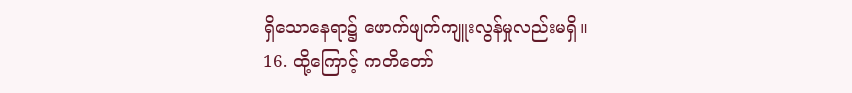ရှိသောနေရာ၌ ဖောက်ဖျက်ကျူးလွန်မှုလည်းမရှိ။
16. ထို့ကြောင့် ကတိတော်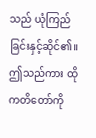သည် ယုံကြည်ခြင်းနှင့်ဆိုင်၏။ ဤသည်ကား ထိုကတိတော်ကို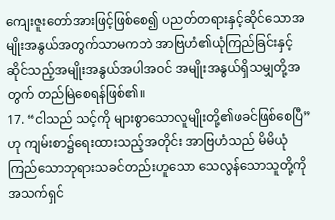ကျေးဇူးတော်အားဖြင့်ဖြစ်စေ၍ ပညတ်တရားနှင့်ဆိုင်သောအမျိုးအနွယ်အတွက်သာမကဘဲ အာဗြဟံ၏ယုံကြည်ခြင်းနှင့်ဆိုင်သည့်အမျိုးအနွယ်အပါအဝင် အမျိုးအနွယ်ရှိသမျှတို့အတွက် တည်မြဲစေရန်ဖြစ်၏။
17. “ငါသည် သင့်ကို များစွာသောလူမျိုးတို့၏ဖခင်ဖြစ်စေပြီ”ဟု ကျမ်းစာ၌ရေးထားသည့်အတိုင်း အာဗြဟံသည် မိမိယုံကြည်သောဘုရားသခင်တည်းဟူသော သေလွန်သောသူတို့ကိုအသက်ရှင်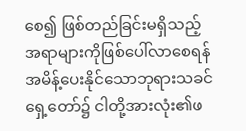စေ၍ ဖြစ်တည်ခြင်းမရှိသည့်အရာများကိုဖြစ်ပေါ်လာစေရန် အမိန့်ပေးနိုင်သောဘုရားသခင်ရှေ့တော်၌ ငါတို့အားလုံး၏ဖ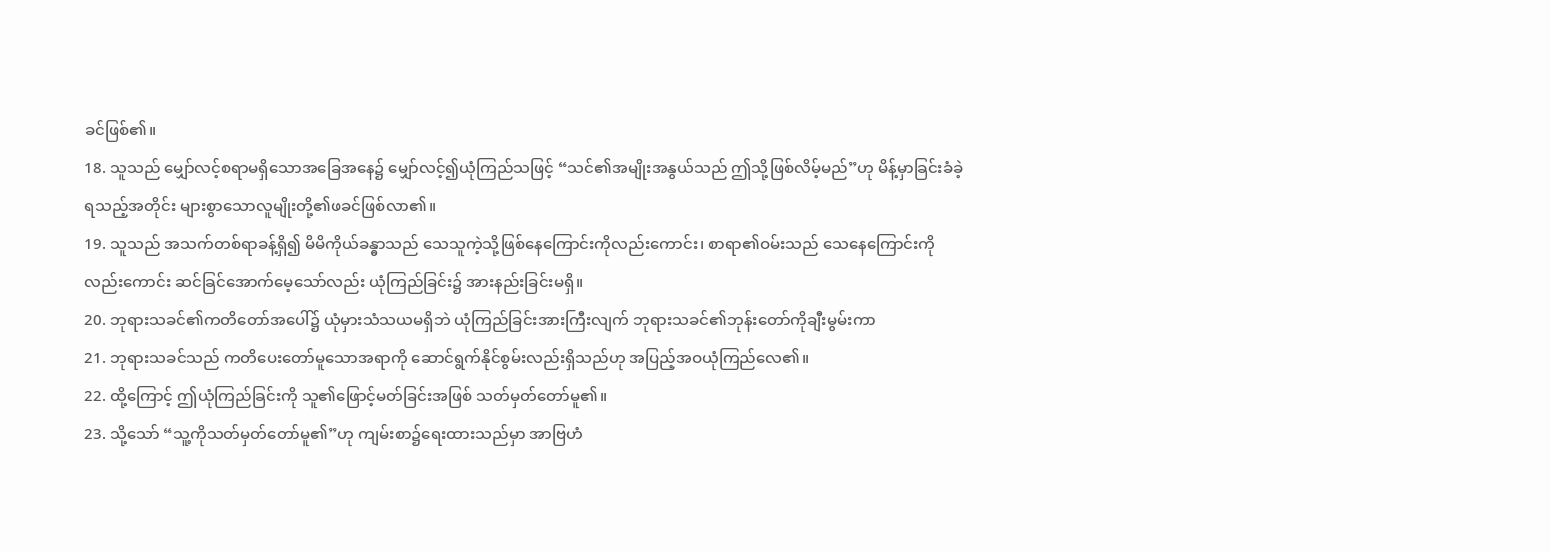ခင်ဖြစ်၏။
18. သူသည် မျှော်လင့်စရာမရှိသောအခြေအနေ၌ မျှော်လင့်၍ယုံကြည်သဖြင့် “သင်၏အမျိုးအနွယ်သည် ဤသို့ဖြစ်လိမ့်မည်”ဟု မိန့်မှာခြင်းခံခဲ့ရသည့်အတိုင်း များစွာသောလူမျိုးတို့၏ဖခင်ဖြစ်လာ၏။
19. သူသည် အသက်တစ်ရာခန့်ရှိ၍ မိမိကိုယ်ခန္ဓာသည် သေသူကဲ့သို့ဖြစ်နေကြောင်းကိုလည်းကောင်း၊ စာရာ၏ဝမ်းသည် သေနေကြောင်းကိုလည်းကောင်း ဆင်ခြင်အောက်မေ့သော်လည်း ယုံကြည်ခြင်း၌ အားနည်းခြင်းမရှိ။
20. ဘုရားသခင်၏ကတိတော်အပေါ်၌ ယုံမှားသံသယမရှိဘဲ ယုံကြည်ခြင်းအားကြီးလျက် ဘုရားသခင်၏ဘုန်းတော်ကိုချီးမွမ်းကာ
21. ဘုရားသခင်သည် ကတိပေးတော်မူသောအရာကို ဆောင်ရွက်နိုင်စွမ်းလည်းရှိသည်ဟု အပြည့်အဝယုံကြည်လေ၏။
22. ထို့ကြောင့် ဤယုံကြည်ခြင်းကို သူ၏ဖြောင့်မတ်ခြင်းအဖြစ် သတ်မှတ်တော်မူ၏။
23. သို့သော် “သူ့ကိုသတ်မှတ်တော်မူ၏”ဟု ကျမ်းစာ၌ရေးထားသည်မှာ အာဗြဟံ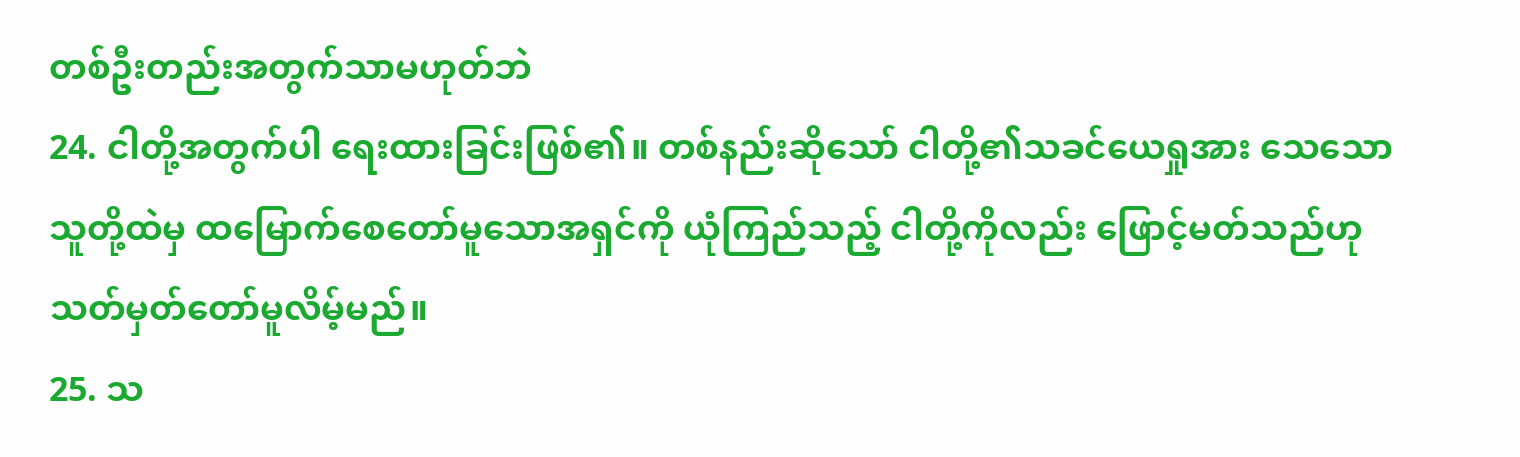တစ်ဦးတည်းအတွက်သာမဟုတ်ဘဲ
24. ငါတို့အတွက်ပါ ရေးထားခြင်းဖြစ်၏။ တစ်နည်းဆိုသော် ငါတို့၏သခင်ယေရှုအား သေသောသူတို့ထဲမှ ထမြောက်စေတော်မူသောအရှင်ကို ယုံကြည်သည့် ငါတို့ကိုလည်း ဖြောင့်မတ်သည်ဟု သတ်မှတ်တော်မူလိမ့်မည်။
25. သ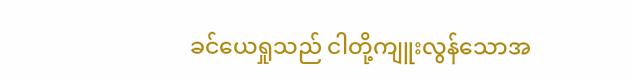ခင်ယေရှုသည် ငါတို့ကျူးလွန်သောအ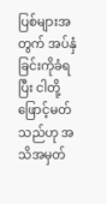ပြစ်များအတွက် အပ်နှံခြင်းကိုခံရပြီး ငါတို့ဖြောင့်မတ်သည်ဟု အသိအမှတ်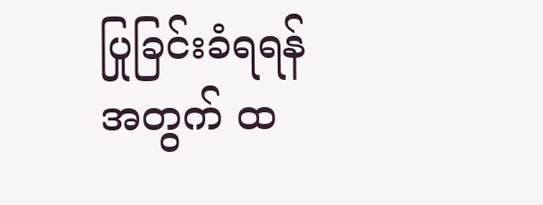ပြုခြင်းခံရရန်အတွက် ထ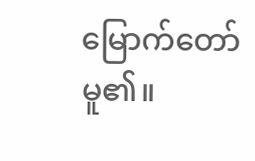မြောက်တော်မူ၏။